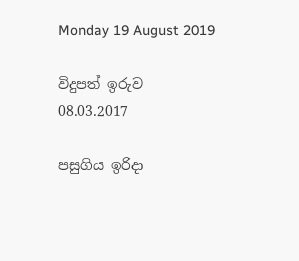Monday 19 August 2019

විදුපත් ඉරුව
08.03.2017

පසුගිය ඉරිදා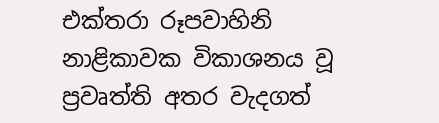එක්‌තරා රූපවාහිනි නාළිකාවක විකාශනය වූ ප්‍රවෘත්ති අතර වැදගත්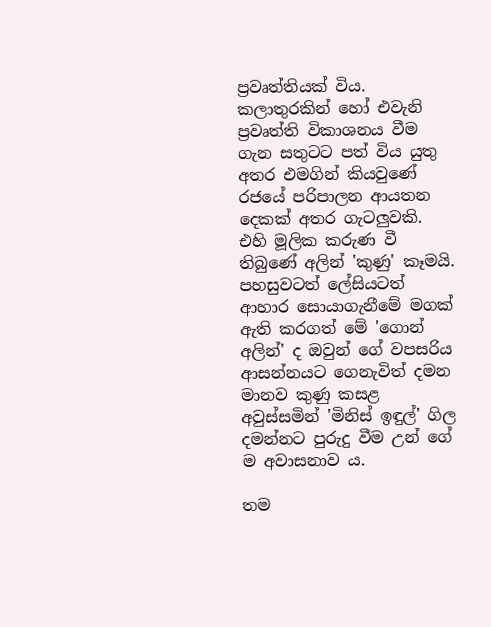ප්‍රවෘත්තියක්‌ විය. කලාතුරකින් හෝ එවැනි ප්‍රවෘත්ති විකාශනය වීම ගැන සතුටට පත් විය යුතු අතර එමගින් කියවුණේ රජයේ පරිපාලන ආයතන දෙකක්‌ අතර ගැටලුවකි. එහි මූලික කරුණ වී තිබුණේ අලින් 'කුණු' කෑමයි. පහසුවටත් ලේසියටත් ආහාර සොයාගැනීමේ මගක්‌ ඇති කරගත් මේ 'ගොන් අලින්' ද ඔවුන් ගේ වපසරිය ආසන්නයට ගෙනැවිත් දමන මානව කුණු කසළ අවුස්‌සමින් 'මිනිස්‌ ඉඳුල්' ගිල දමන්නට පුරුදු වීම උන් ගේ ම අවාසනාව ය.

තම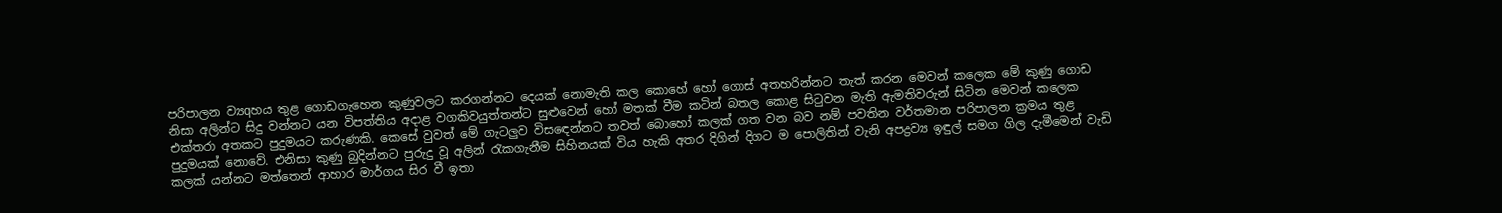පරිපාලන ව්‍යqහය තුළ ගොඩගැහෙන කුණුවලට කරගන්නට දෙයක්‌ නොමැති කල කොහේ හෝ ගොස්‌ අතහරින්නට තැත් කරන මෙවන් කලෙක මේ කුණු ගොඩ නිසා අලින්ට සිදු වන්නට යන විපත්තිය අදාළ වගකිවයුත්තන්ට සුළුවෙන් හෝ මතක්‌ වීම කටින් බතල කොළ සිටුවන මැති ඇමතිවරුන් සිටින මෙවන් කලෙක එක්‌තරා අතකට පුදුමයට කරුණකි. කෙසේ වුවත් මේ ගැටලුව විසඳෙන්නට තවත් බොහෝ කලක්‌ ගත වන බව නම් පවතින වර්තමාන පරිපාලන ක්‍රමය තුළ පුදුමයක්‌ නොවේ. එනිසා කුණු බුදින්නට පුරුදු වූ අලින් රැකගැනීම සිහිනයක්‌ විය හැකි අතර දිගින් දිගට ම පොලිතින් වැනි අපද්‍රව්‍ය ඉඳුල් සමග ගිල දැමීමෙන් වැඩි කලක්‌ යන්නට මත්තෙන් ආහාර මාර්ගය සිර වී ඉතා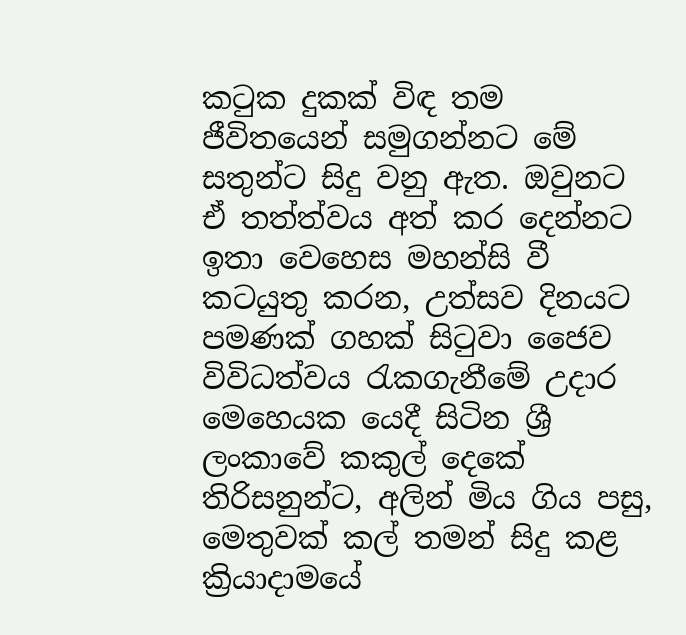කටුක දුකක්‌ විඳ තම ජීවිතයෙන් සමුගන්නට මේ සතුන්ට සිදු වනු ඇත. ඔවුනට ඒ තත්ත්වය අත් කර දෙන්නට ඉතා වෙහෙස මහන්සි වී කටයුතු කරන, උත්සව දිනයට පමණක්‌ ගහක්‌ සිටුවා ජෛව විවිධත්වය රැකගැනීමේ උදාර මෙහෙයක යෙදී සිටින ශ්‍රී ලංකාවේ කකුල් දෙකේ තිරිසනුන්ට, අලින් මිය ගිය පසු, මෙතුවක්‌ කල් තමන් සිදු කළ ක්‍රියාදාමයේ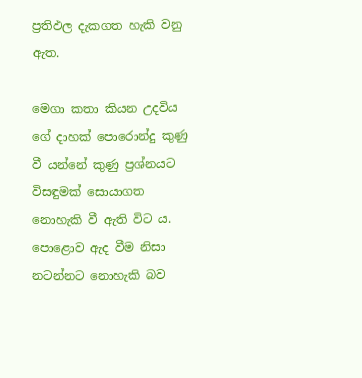ප්‍රතිඵල දැකගත හැකි වනු ඇත.

මෙගා කතා කියන උදවිය ගේ දාහක්‌ පොරොන්දු කුණු වී යන්නේ කුණු ප්‍රශ්නයට විසඳුමක්‌ සොයාගත නොහැකි වී ඇති විට ය. පොළොව ඇද වීම නිසා නටන්නට නොහැකි බව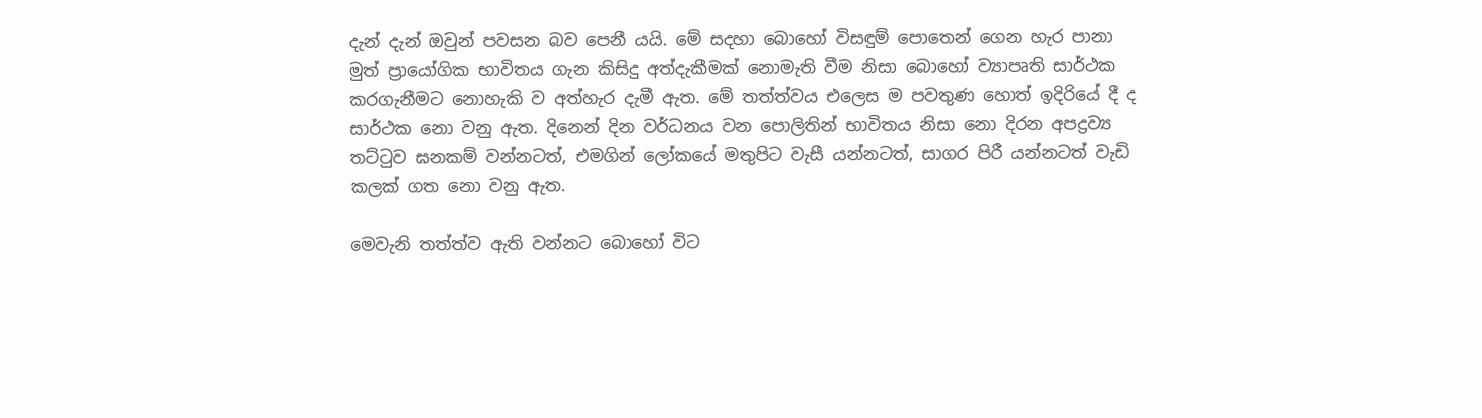දැන් දැන් ඔවුන් පවසන බව පෙනී යයි. මේ සදහා බොහෝ විසඳුම් පොතෙන් ගෙන හැර පානා මුත් ප්‍රායෝගික භාවිතය ගැන කිසිදු අත්දැකීමක්‌ නොමැති වීම නිසා බොහෝ ව්‍යාපෘති සාර්ථක කරගැනීමට නොහැකි ව අත්හැර දැමී ඇත. මේ තත්ත්වය එලෙස ම පවතුණ හොත් ඉදිරියේ දී ද සාර්ථක නො වනු ඇත. දිනෙන් දින වර්ධනය වන පොලිතින් භාවිතය නිසා නො දිරන අපද්‍රව්‍ය තට්‌ටුව ඝනකම් වන්නටත්, එමගින් ලෝකයේ මතුපිට වැසී යන්නටත්, සාගර පිරී යන්නටත් වැඩි කලක්‌ ගත නො වනු ඇත.

මෙවැනි තත්ත්ව ඇති වන්නට බොහෝ විට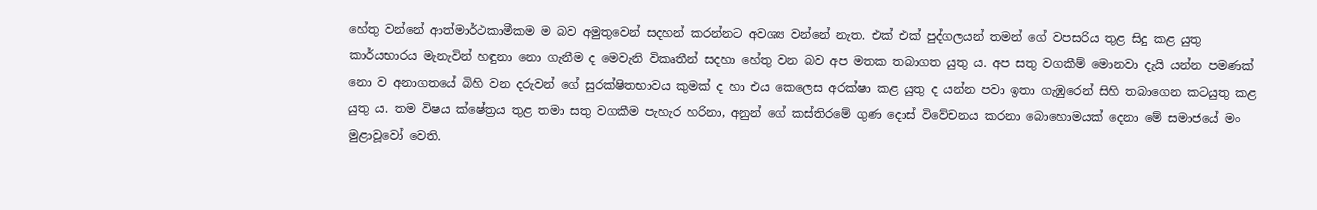හේතු වන්නේ ආත්මාර්ථකාමීකම ම බව අමුතුවෙන් සදහන් කරන්නට අවශ්‍ය වන්නේ නැත. එක්‌ එක්‌ පුද්ගලයන් තමන් ගේ වපසරිය තුළ සිදු කළ යුතු කාර්යභාරය මැනැවින් හඳුනා නො ගැනීම ද මෙවැනි විකෘතීන් සදහා හේතු වන බව අප මතක තබාගත යුතු ය. අප සතු වගකීම් මොනවා දැයි යන්න පමණක්‌ නො ව අනාගතයේ බිහි වන දරුවන් ගේ සුරක්‌ෂිතභාවය කුමක්‌ ද හා එය කෙලෙස අරක්‌ෂා කළ යුතු ද යන්න පවා ඉතා ගැඹුරෙන් සිහි තබාගෙන කටයුතු කළ යුතු ය. තම විෂය ක්‌ෂේත්‍රය තුළ තමා සතු වගකීම පැහැර හරිනා, අනුන් ගේ කස්‌තිරමේ ගුණ දොස්‌ විවේචනය කරනා බොහොමයක්‌ දෙනා මේ සමාජයේ මං මුළාවූවෝ වෙති.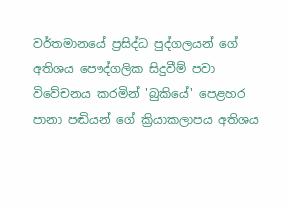වර්තමානයේ ප්‍රසිද්ධ පුද්ගලයන් ගේ අතිශය පෞද්ගලික සිදුවීම් පවා විවේචනය කරමින් 'බුකියේ' පෙළහර පානා පඬියන් ගේ ක්‍රියාකලාපය අතිශය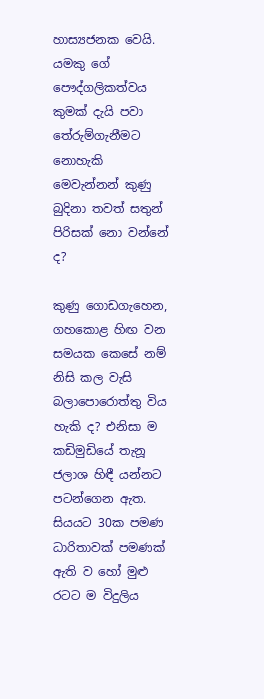හාස්‍යජනක වෙයි. යමකු ගේ පෞද්ගලිකත්වය කුමක්‌ දැයි පවා තේරුම්ගැනීමට නොහැකි මෙවැන්නන් කුණු බුදිනා තවත් සතුන් පිරිසක්‌ නො වන්නේ ද?

කුණු ගොඩගැහෙන, ගහකොළ හිඟ වන සමයක කෙසේ නම් නිසි කල වැසි බලාපොරොත්තු විය හැකි ද? එනිසා ම කඩිමුඩියේ තැනූ ජලාශ හිඳී යන්නට පටන්ගෙන ඇත. සියයට 30ක පමණ ධාරිතාවක්‌ පමණක්‌ ඇති ව හෝ මුළු රටට ම විදුලිය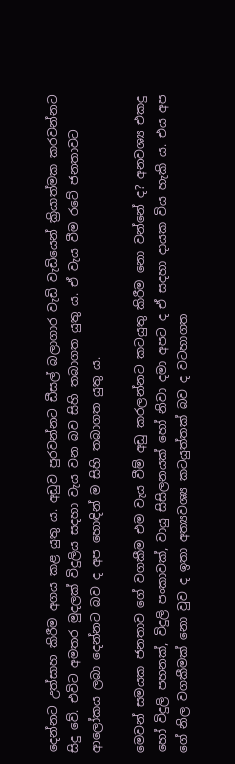දෙන්නට උත්සාහ කිරීම අගය කළ යුතු ය. අඩුව පුරවන්නට ඩීසල් බලාගාර වැඩි වැඩියෙන් ක්‍රියාත්මක කරවන්නට සිදු වේ. එවිට අමතර මුදලක්‌ විදුලිය සදහා වැය වන බව සිහි තබාගත යුතු ය. ඒ වැය වීම රටේ ජනතාවට ආලෝකය ලබා දෙන්නට බව ද අප හොඳින් ම සිහි තබාගත යුතු ය.

මෙවන් සමයක ජනතාව ගේ වගකීම එම වැය වීම් අඩු කරලන්නට කටයුතු කිරීම නො වන්නේ ද? අනවශ්‍ය එකදු හෝ විදුලි පහනක්‌, විදුලි පංකාවක්‌, වායු සිසිලනයක්‌ හෝ නිවා දමා අපට ද ඒ සදහා දායක විය හැකි ය. එය අප ගේ නිල වගකීමක්‌ නො වුව ද ඉතා අත්‍යවශ්‍ය කටයුත්තක්‌ බව ද වටහාගත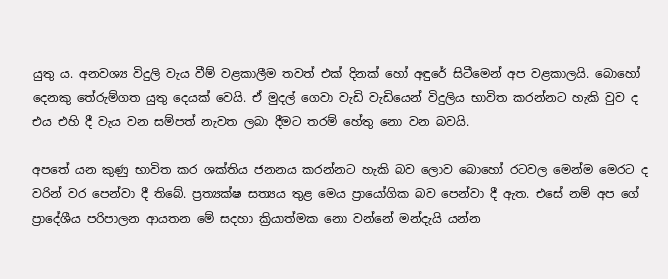යුතු ය. අනවශ්‍ය විදුලි වැය වීම් වළකාලීම තවත් එක්‌ දිනක්‌ හෝ අඳුරේ සිටීමෙන් අප වළකාලයි. බොහෝ දෙනකු තේරුම්ගත යුතු දෙයක්‌ වෙයි. ඒ මුදල් ගෙවා වැඩි වැඩියෙන් විදුලිය භාවිත කරන්නට හැකි වුව ද එය එහි දී වැය වන සම්පත් නැවත ලබා දීමට තරම් හේතු නො වන බවයි.

අපතේ යන කුණු භාවිත කර ශක්‌තිය ජනනය කරන්නට හැකි බව ලොව බොහෝ රටවල මෙන්ම මෙරට ද වරින් වර පෙන්වා දී තිබේ. ප්‍රත්‍යක්‌ෂ සත්‍යය තුළ මෙය ප්‍රායෝගික බව පෙන්වා දී ඇත. එසේ නම් අප ගේ ප්‍රාදේශීය පරිපාලන ආයතන මේ සදහා ක්‍රියාත්මක නො වන්නේ මන්දැයි යන්න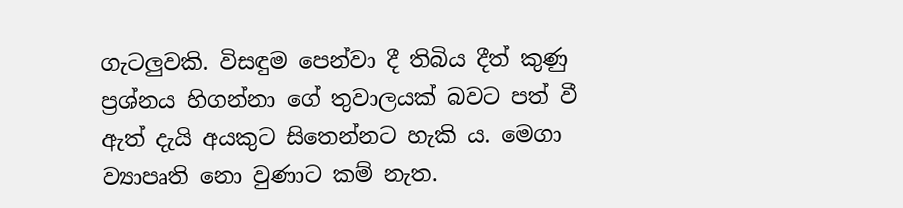ගැටලුවකි. විසඳුම පෙන්වා දී තිබිය දීත් කුණු ප්‍රශ්නය හිගන්නා ගේ තුවාලයක්‌ බවට පත් වී ඇත් දැයි අයකුට සිතෙන්නට හැකි ය. මෙගා ව්‍යාපෘති නො වුණාට කම් නැත.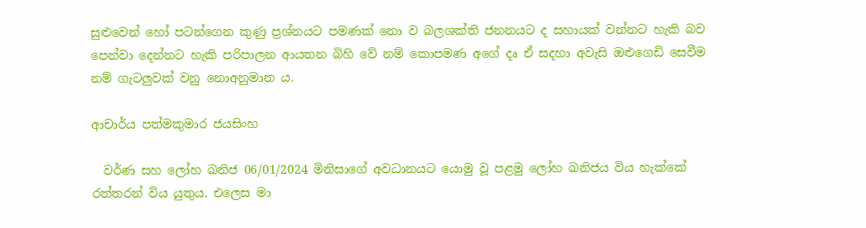සුළුවෙන් හෝ පටන්ගෙන කුණු ප්‍රශ්නයට පමණක්‌ නො ව බලශක්‌ති ජනනයට ද සහායක්‌ වන්නට හැකි බව පෙන්වා දෙන්නට හැකි පරිපාලන ආයතන බිහි වේ නම් කොපමණ අගේ දෘ ඒ සදහා අවැසි ඔළුගෙඩි සෙවීම නම් ගැටලුවක්‌ වනු නොඅනුමාන ය.

ආචාර්ය පත්මකුමාර ජයසිංහ

  වර්ණ සහ ලෝහ ඛනිජ 06/01/2024 මිනිසාගේ අවධානයට යොමු වූ පළමු ලෝහ ඛනිජය විය හැක්කේ රත්තරන් විය යුතුය. එලෙස මා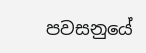පවසනුයේ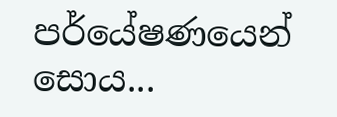පර්යේෂණයෙන් සොය...